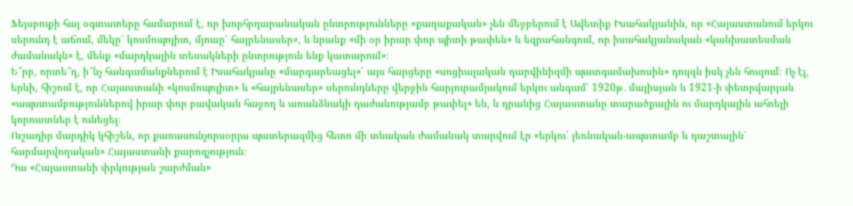Ֆեյսբուքի հայ օգտատերը համարում է, որ խորհրդարանական ընտրությունները «քաղաքական» չեն մեջբերում է Ավետիք Իսահակյանին, որ «Հայաստանում երկու սերունդ է աճում, մեկը՝ կոսմոպոլիտ, մյուսը՝ հայրենասեր», և նրանք «մի օր իրար փոր պիտի թափեն» և եզրահանգում, որ իսահակյանական «կանխատեսման ժամանակն» է, մենք «մարդկային տեսակների ընտրություն ենք կատարում»։
Ե՞րբ, որտե՞ղ, ի՞նչ հանգամանքներում է Իսահակյանը «մարգարեացել»՝ այս հարցերը «սոցիալական դարվինիզմի պատգամախոսին» դույզն իսկ չեն հուզում։ Ոչ էլ, երևի, հիշում է, որ Հայաստանի «կոսմոպոլիտ» և «հայրենասեր» սերունդները վերջին հարյուրամյակում երկու անգամ՝ 1920թ․ մայիսյան և 1921-ի փետրվարյան «ապստամբություններով իրար փոր բավական հաջող և առանձնակի դաժանությամբ թափել» են, և դրանից Հայաստանը տարածքային ու մարդկային ահռելի կորուստներ է ունեցել։
Ուշադիր մարդիկ կհիշեն, որ քառասունչորսօրյա պատերազմից հետո մի տևական ժամանակ տարվում էր «երկու՝ լեռնական-ապստամբ և դաշտային՝ հարմարվողական» Հայաստանի քարոզչություն։
Դա «Հայաստանի փրկության շարժման»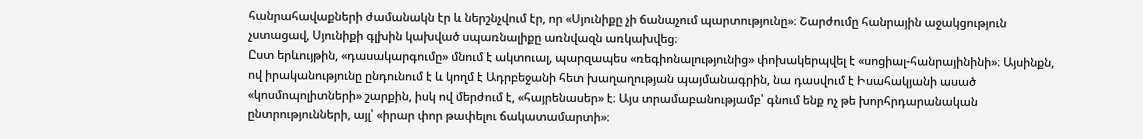հանրահավաքների ժամանակն էր և ներշնչվում էր, որ «Սյունիքը չի ճանաչում պարտությունը»։ Շարժումը հանրային աջակցություն չստացավ, Սյունիքի գլխին կախված սպառնալիքը առնվազն առկախվեց։
Ըստ երևույթին, «դասակարգումը» մնում է ակտուալ, պարզապես «ռեգիոնալությունից» փոխակերպվել է «սոցիալ-հանրայինինի»։ Այսինքն, ով իրականությունը ընդունում է և կողմ է Ադրբեջանի հետ խաղաղության պայմանագրին, նա դասվում է Իսահակյանի ասած «կոսմոպոլիտների» շարքին, իսկ ով մերժում է, «հայրենասեր» է։ Այս տրամաբանությամբ՝ գնում ենք ոչ թե խորհրդարանական ընտրությունների, այլ՝ «իրար փոր թափելու ճակատամարտի»։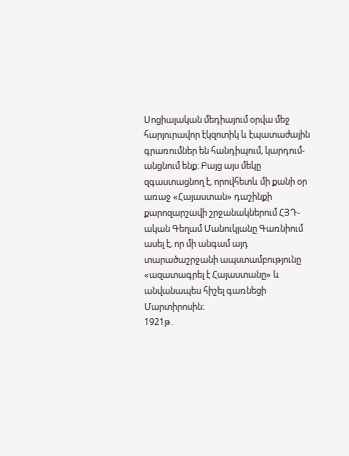Սոցիալական մեդիայում օրվա մեջ հարյուրավոր էկզոտիկ և էպատաժային գրառումներ են հանդիպում, կարդում-անցնում ենք։ Բայց այս մեկը զգաստացնող է, որովհետև մի քանի օր առաջ «Հայաստան» դաշինքի քարոզարշավի շրջանակներում ՀՅԴ-ական Գեղամ Մանուկյանը Գառնիում ասել է, որ մի անգամ այդ տարածաշրջանի ապստամբությունը «ազատագրել է Հայաստանը» և անվանապես հիշել գառնեցի Մարտիրոսին։
1921թ․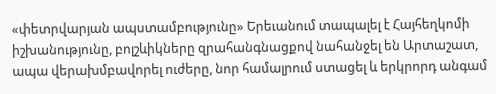«փետրվարյան ապստամբությունը» Երեւանում տապալել է Հայհեղկոմի իշխանությունը, բոլշևիկները զրահանգնացքով նահանջել են Արտաշատ, ապա վերախմբավորել ուժերը, նոր համալրում ստացել և երկրորդ անգամ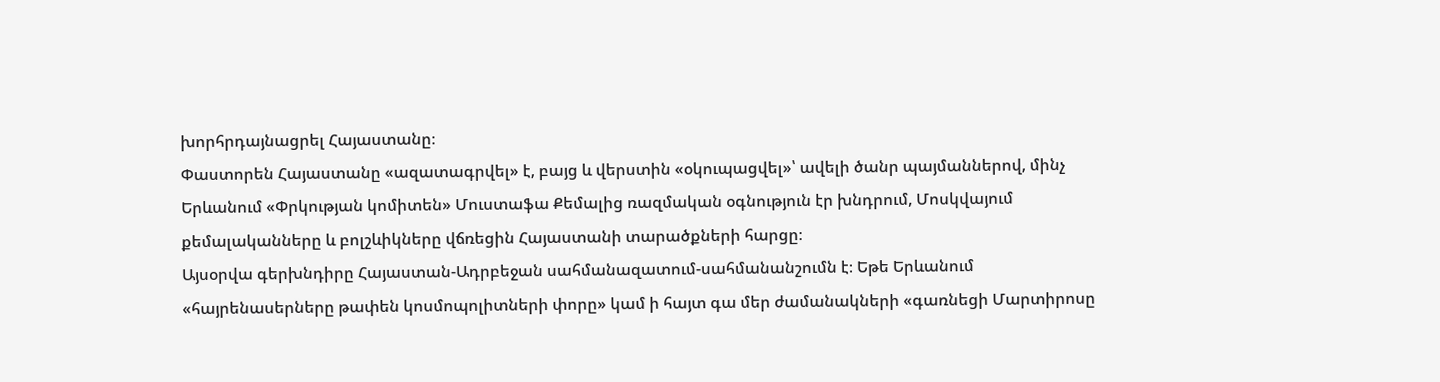խորհրդայնացրել Հայաստանը։
Փաստորեն Հայաստանը «ազատագրվել» է, բայց և վերստին «օկուպացվել»՝ ավելի ծանր պայմաններով, մինչ Երևանում «Փրկության կոմիտեն» Մուստաֆա Քեմալից ռազմական օգնություն էր խնդրում, Մոսկվայում քեմալականները և բոլշևիկները վճռեցին Հայաստանի տարածքների հարցը։
Այսօրվա գերխնդիրը Հայաստան-Ադրբեջան սահմանազատում-սահմանանշումն է։ Եթե Երևանում «հայրենասերները թափեն կոսմոպոլիտների փորը» կամ ի հայտ գա մեր ժամանակների «գառնեցի Մարտիրոսը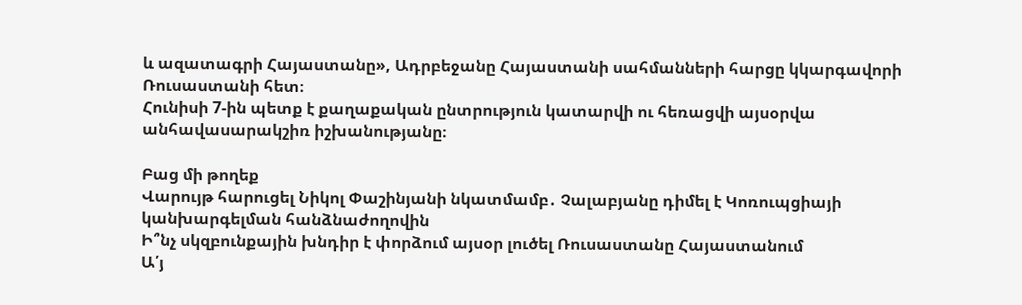և ազատագրի Հայաստանը», Ադրբեջանը Հայաստանի սահմանների հարցը կկարգավորի Ռուսաստանի հետ։
Հունիսի 7-ին պետք է քաղաքական ընտրություն կատարվի ու հեռացվի այսօրվա անհավասարակշիռ իշխանությանը։

Բաց մի թողեք
Վարույթ հարուցել Նիկոլ Փաշինյանի նկատմամբ․ Չալաբյանը դիմել է Կոռուպցիայի կանխարգելման հանձնաժողովին
Ի՞նչ սկզբունքային խնդիր է փորձում այսօր լուծել Ռուսաստանը Հայաստանում
Ա՛յ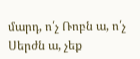մարդ, ո՛չ Ռոբն ա, ո՛չ Սերժն ա, չեք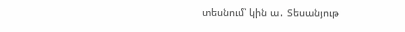տեսնում՝ կին ա․ Տեսանյութ